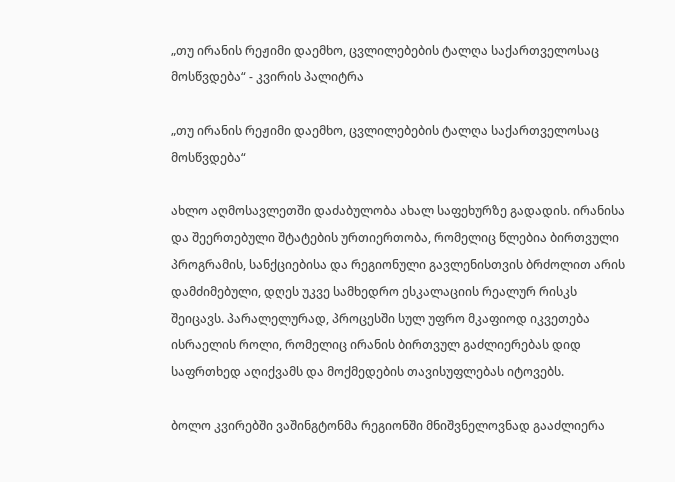„თუ ირანის რეჟიმი დაემხო, ცვლილებების ტალღა საქართველოსაც მოსწვდება“ - კვირის პალიტრა

„თუ ირანის რეჟიმი დაემხო, ცვლილებების ტალღა საქართველოსაც მოსწვდება“

ახლო აღმოსავლეთში დაძაბულობა ახალ საფეხურზე გადადის. ირანისა და შეერთებული შტატების ურთიერთობა, რომელიც წლებია ბირთვული პროგრამის, სანქციებისა და რეგიონული გავლენისთვის ბრძოლით არის დამძიმებული, დღეს უკვე სამხედრო ესკალაციის რეალურ რისკს შეიცავს. პარალელურად, პროცესში სულ უფრო მკაფიოდ იკვეთება ისრაელის როლი, რომელიც ირანის ბირთვულ გაძლიერებას დიდ საფრთხედ აღიქვამს და მოქმედების თავისუფლებას იტოვებს.

ბოლო კვირებში ვაშინგტონმა რეგიონში მნიშვნელოვნად გააძლიერა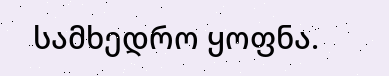სამხედრო ყოფნა.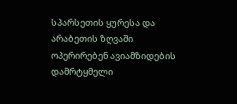სპარსეთის ყურესა და არაბეთის ზღვაში ოპერირებენ ავიამზიდების დამრტყმელი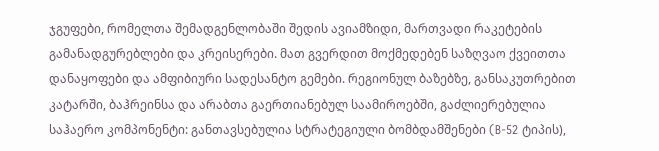ჯგუფები, რომელთა შემადგენლობაში შედის ავიამზიდი, მართვადი რაკეტების გამანადგურებლები და კრეისერები. მათ გვერდით მოქმედებენ საზღვაო ქვეითთა დანაყოფები და ამფიბიური სადესანტო გემები. რეგიონულ ბაზებზე, განსაკუთრებით კატარში, ბაჰრეინსა და არაბთა გაერთიანებულ საამიროებში, გაძლიერებულია საჰაერო კომპონენტი: განთავსებულია სტრატეგიული ბომბდამშენები (B-52 ტიპის),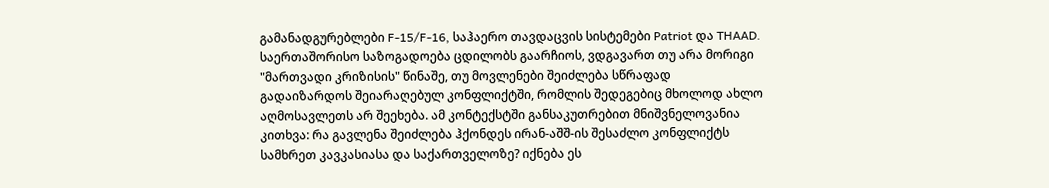გამანადგურებლები F-15/F-16, საჰაერო თავდაცვის სისტემები Patriot და THAAD. საერთაშორისო საზოგადოება ცდილობს გაარჩიოს, ვდგავართ თუ არა მორიგი "მართვადი კრიზისის" წინაშე, თუ მოვლენები შეიძლება სწრაფად გადაიზარდოს შეიარაღებულ კონფლიქტში, რომლის შედეგებიც მხოლოდ ახლო აღმოსავლეთს არ შეეხება. ამ კონტექსტში განსაკუთრებით მნიშვნელოვანია კითხვა: რა გავლენა შეიძლება ჰქონდეს ირან-აშშ-ის შესაძლო კონფლიქტს სამხრეთ კავკასიასა და საქართველოზე? იქნება ეს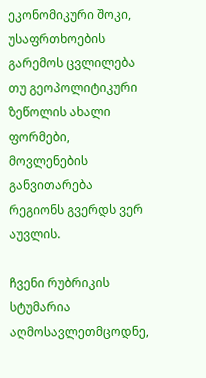ეკონომიკური შოკი, უსაფრთხოების გარემოს ცვლილება თუ გეოპოლიტიკური ზეწოლის ახალი ფორმები, მოვლენების განვითარება რეგიონს გვერდს ვერ აუვლის.

ჩვენი რუბრიკის სტუმარია აღმოსავლეთმცოდნე,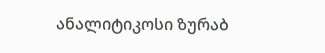ანალიტიკოსი ზურაბ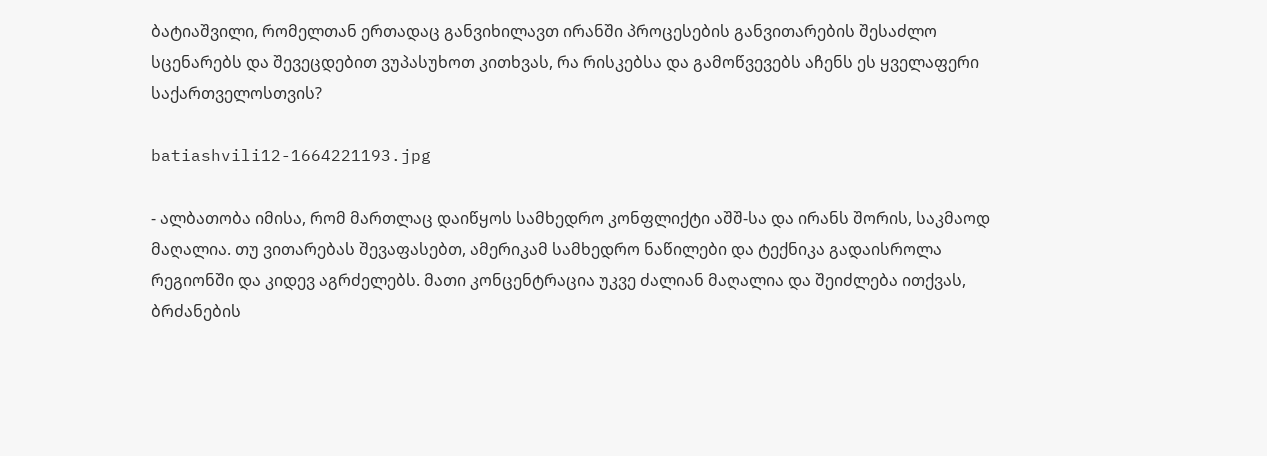ბატიაშვილი, რომელთან ერთადაც განვიხილავთ ირანში პროცესების განვითარების შესაძლო სცენარებს და შევეცდებით ვუპასუხოთ კითხვას, რა რისკებსა და გამოწვევებს აჩენს ეს ყველაფერი საქართველოსთვის?

batiashvili12-1664221193.jpg

- ალბათობა იმისა, რომ მართლაც დაიწყოს სამხედრო კონფლიქტი აშშ-სა და ირანს შორის, საკმაოდ მაღალია. თუ ვითარებას შევაფასებთ, ამერიკამ სამხედრო ნაწილები და ტექნიკა გადაისროლა რეგიონში და კიდევ აგრძელებს. მათი კონცენტრაცია უკვე ძალიან მაღალია და შეიძლება ითქვას, ბრძანების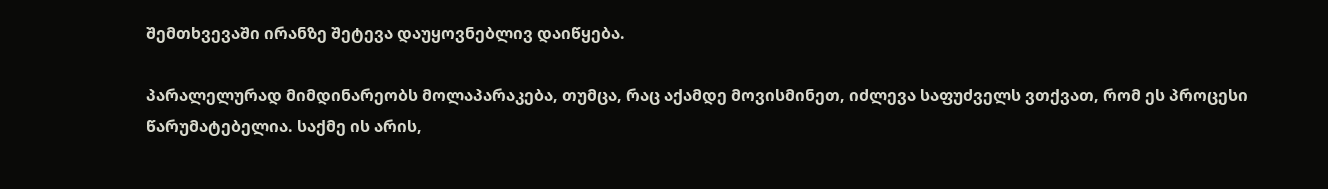შემთხვევაში ირანზე შეტევა დაუყოვნებლივ დაიწყება.

პარალელურად მიმდინარეობს მოლაპარაკება, თუმცა, რაც აქამდე მოვისმინეთ, იძლევა საფუძველს ვთქვათ, რომ ეს პროცესი წარუმატებელია. საქმე ის არის,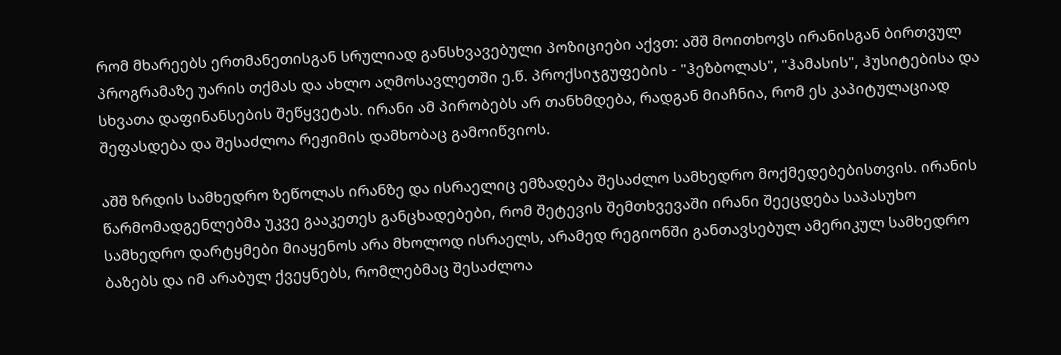რომ მხარეებს ერთმანეთისგან სრულიად განსხვავებული პოზიციები აქვთ: აშშ მოითხოვს ირანისგან ბირთვულ პროგრამაზე უარის თქმას და ახლო აღმოსავლეთში ე.წ. პროქსიჯგუფების - "ჰეზბოლას", "ჰამასის", ჰუსიტებისა და სხვათა დაფინანსების შეწყვეტას. ირანი ამ პირობებს არ თანხმდება, რადგან მიაჩნია, რომ ეს კაპიტულაციად შეფასდება და შესაძლოა რეჟიმის დამხობაც გამოიწვიოს.

აშშ ზრდის სამხედრო ზეწოლას ირანზე და ისრაელიც ემზადება შესაძლო სამხედრო მოქმედებებისთვის. ირანის წარმომადგენლებმა უკვე გააკეთეს განცხადებები, რომ შეტევის შემთხვევაში ირანი შეეცდება საპასუხო სამხედრო დარტყმები მიაყენოს არა მხოლოდ ისრაელს, არამედ რეგიონში განთავსებულ ამერიკულ სამხედრო ბაზებს და იმ არაბულ ქვეყნებს, რომლებმაც შესაძლოა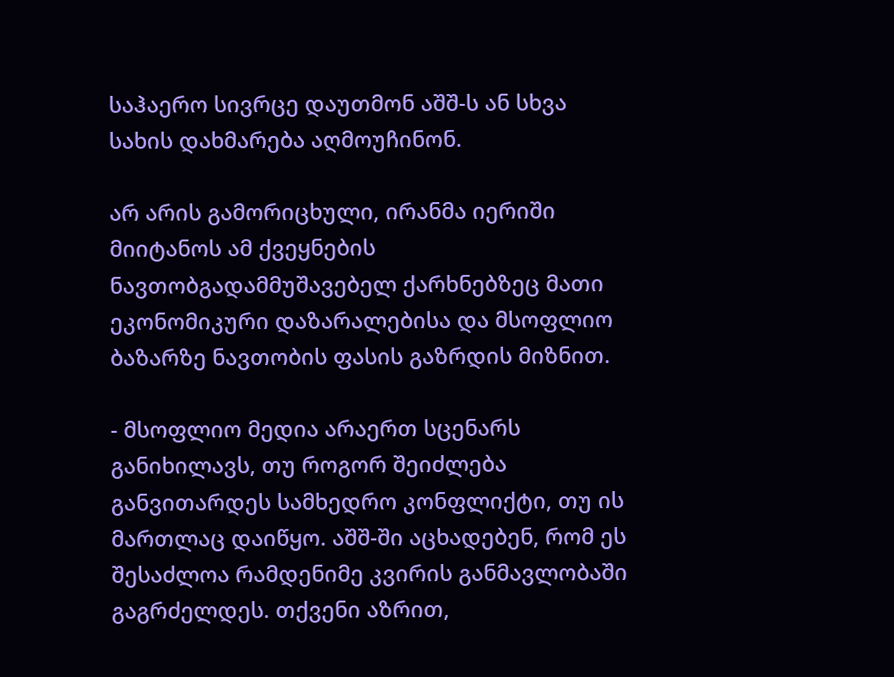საჰაერო სივრცე დაუთმონ აშშ-ს ან სხვა სახის დახმარება აღმოუჩინონ.

არ არის გამორიცხული, ირანმა იერიში მიიტანოს ამ ქვეყნების ნავთობგადამმუშავებელ ქარხნებზეც მათი ეკონომიკური დაზარალებისა და მსოფლიო ბაზარზე ნავთობის ფასის გაზრდის მიზნით.

- მსოფლიო მედია არაერთ სცენარს განიხილავს, თუ როგორ შეიძლება განვითარდეს სამხედრო კონფლიქტი, თუ ის მართლაც დაიწყო. აშშ-ში აცხადებენ, რომ ეს შესაძლოა რამდენიმე კვირის განმავლობაში გაგრძელდეს. თქვენი აზრით,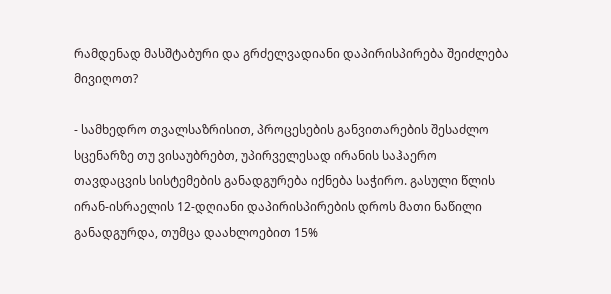რამდენად მასშტაბური და გრძელვადიანი დაპირისპირება შეიძლება მივიღოთ?

- სამხედრო თვალსაზრისით, პროცესების განვითარების შესაძლო სცენარზე თუ ვისაუბრებთ, უპირველესად ირანის საჰაერო თავდაცვის სისტემების განადგურება იქნება საჭირო. გასული წლის ირან-ისრაელის 12-დღიანი დაპირისპირების დროს მათი ნაწილი განადგურდა, თუმცა დაახლოებით 15%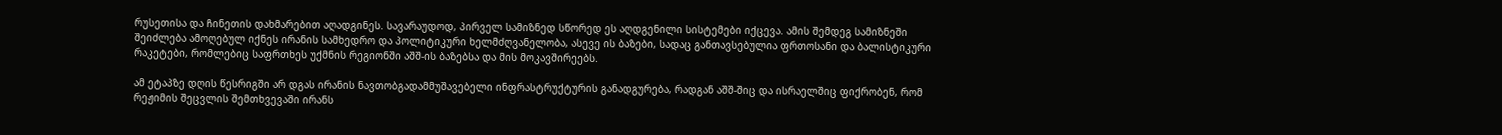რუსეთისა და ჩინეთის დახმარებით აღადგინეს. სავარაუდოდ, პირველ სამიზნედ სწორედ ეს აღდგენილი სისტემები იქცევა. ამის შემდეგ სამიზნეში შეიძლება ამოღებულ იქნეს ირანის სამხედრო და პოლიტიკური ხელმძღვანელობა, ასევე ის ბაზები, სადაც განთავსებულია ფრთოსანი და ბალისტიკური რაკეტები, რომლებიც საფრთხეს უქმნის რეგიონში აშშ-ის ბაზებსა და მის მოკავშირეებს.

ამ ეტაპზე დღის წესრიგში არ დგას ირანის ნავთობგადამმუშავებელი ინფრასტრუქტურის განადგურება, რადგან აშშ-შიც და ისრაელშიც ფიქრობენ, რომ რეჟიმის შეცვლის შემთხვევაში ირანს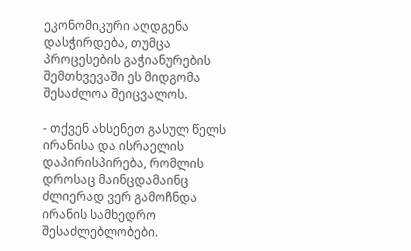ეკონომიკური აღდგენა დასჭირდება, თუმცა პროცესების გაჭიანურების შემთხვევაში ეს მიდგომა შესაძლოა შეიცვალოს.

- თქვენ ახსენეთ გასულ წელს ირანისა და ისრაელის დაპირისპირება, რომლის დროსაც მაინცდამაინც ძლიერად ვერ გამოჩნდა ირანის სამხედრო შესაძლებლობები.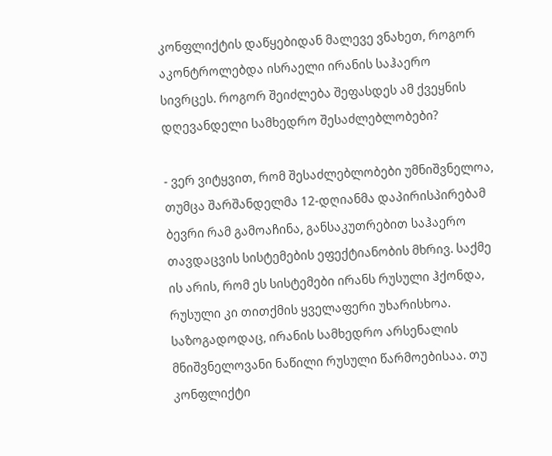კონფლიქტის დაწყებიდან მალევე ვნახეთ, როგორ აკონტროლებდა ისრაელი ირანის საჰაერო სივრცეს. როგორ შეიძლება შეფასდეს ამ ქვეყნის დღევანდელი სამხედრო შესაძლებლობები?

- ვერ ვიტყვით, რომ შესაძლებლობები უმნიშვნელოა, თუმცა შარშანდელმა 12-დღიანმა დაპირისპირებამ ბევრი რამ გამოაჩინა, განსაკუთრებით საჰაერო თავდაცვის სისტემების ეფექტიანობის მხრივ. საქმე ის არის, რომ ეს სისტემები ირანს რუსული ჰქონდა, რუსული კი თითქმის ყველაფერი უხარისხოა. საზოგადოდაც, ირანის სამხედრო არსენალის მნიშვნელოვანი ნაწილი რუსული წარმოებისაა. თუ კონფლიქტი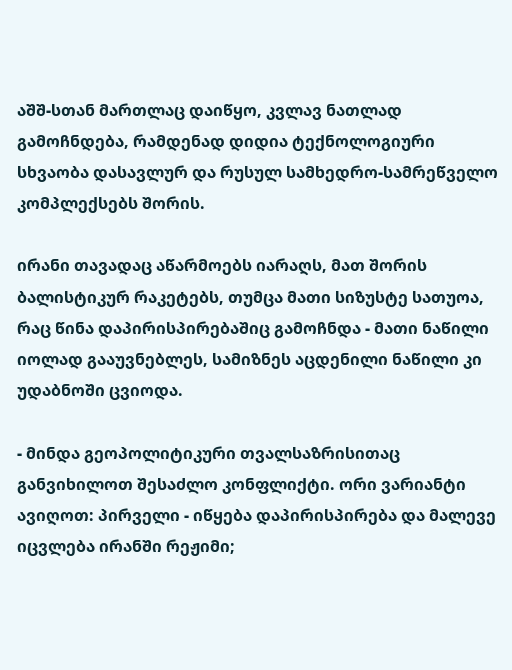აშშ-სთან მართლაც დაიწყო, კვლავ ნათლად გამოჩნდება, რამდენად დიდია ტექნოლოგიური სხვაობა დასავლურ და რუსულ სამხედრო-სამრეწველო კომპლექსებს შორის.

ირანი თავადაც აწარმოებს იარაღს, მათ შორის ბალისტიკურ რაკეტებს, თუმცა მათი სიზუსტე სათუოა, რაც წინა დაპირისპირებაშიც გამოჩნდა - მათი ნაწილი იოლად გააუვნებლეს, სამიზნეს აცდენილი ნაწილი კი უდაბნოში ცვიოდა.

- მინდა გეოპოლიტიკური თვალსაზრისითაც განვიხილოთ შესაძლო კონფლიქტი. ორი ვარიანტი ავიღოთ: პირველი - იწყება დაპირისპირება და მალევე იცვლება ირანში რეჟიმი;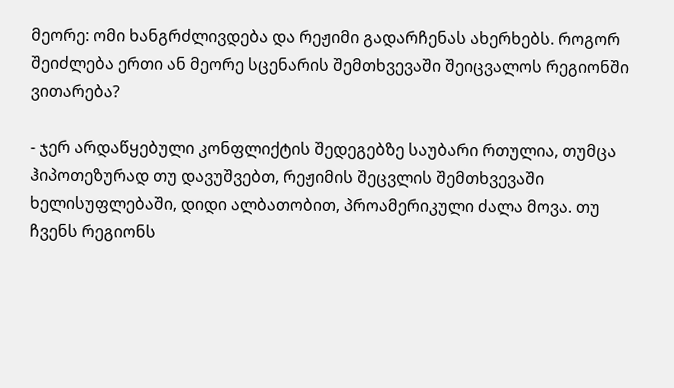მეორე: ომი ხანგრძლივდება და რეჟიმი გადარჩენას ახერხებს. როგორ შეიძლება ერთი ან მეორე სცენარის შემთხვევაში შეიცვალოს რეგიონში ვითარება?

- ჯერ არდაწყებული კონფლიქტის შედეგებზე საუბარი რთულია, თუმცა ჰიპოთეზურად თუ დავუშვებთ, რეჟიმის შეცვლის შემთხვევაში ხელისუფლებაში, დიდი ალბათობით, პროამერიკული ძალა მოვა. თუ ჩვენს რეგიონს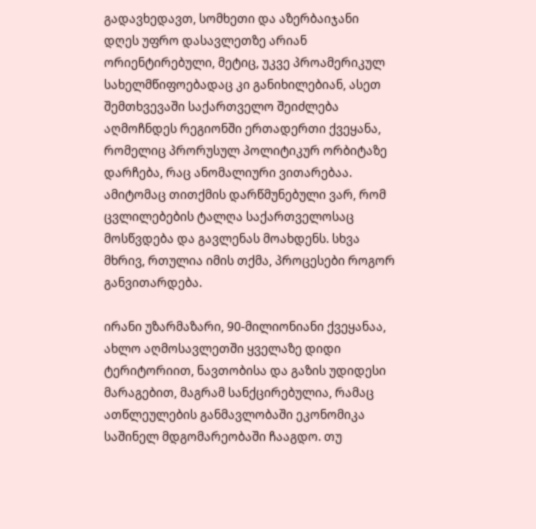გადავხედავთ, სომხეთი და აზერბაიჯანი დღეს უფრო დასავლეთზე არიან ორიენტირებული, მეტიც, უკვე პროამერიკულ სახელმწიფოებადაც კი განიხილებიან, ასეთ შემთხვევაში საქართველო შეიძლება აღმოჩნდეს რეგიონში ერთადერთი ქვეყანა, რომელიც პრორუსულ პოლიტიკურ ორბიტაზე დარჩება, რაც ანომალიური ვითარებაა. ამიტომაც თითქმის დარწმუნებული ვარ, რომ ცვლილებების ტალღა საქართველოსაც მოსწვდება და გავლენას მოახდენს. სხვა მხრივ, რთულია იმის თქმა, პროცესები როგორ განვითარდება.

ირანი უზარმაზარი, 90-მილიონიანი ქვეყანაა, ახლო აღმოსავლეთში ყველაზე დიდი ტერიტორიით, ნავთობისა და გაზის უდიდესი მარაგებით, მაგრამ სანქცირებულია, რამაც ათწლეულების განმავლობაში ეკონომიკა საშინელ მდგომარეობაში ჩააგდო. თუ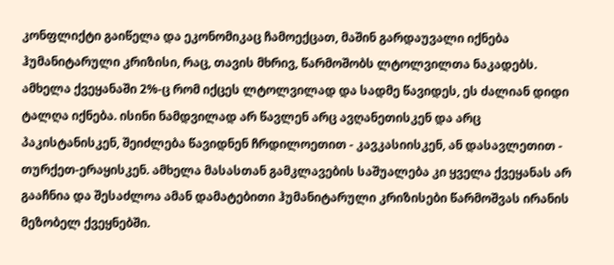კონფლიქტი გაიწელა და ეკონომიკაც ჩამოექცათ, მაშინ გარდაუვალი იქნება ჰუმანიტარული კრიზისი, რაც, თავის მხრივ, წარმოშობს ლტოლვილთა ნაკადებს. ამხელა ქვეყანაში 2%-ც რომ იქცეს ლტოლვილად და სადმე წავიდეს, ეს ძალიან დიდი ტალღა იქნება. ისინი ნამდვილად არ წავლენ არც ავღანეთისკენ და არც პაკისტანისკენ, შეიძლება წავიდნენ ჩრდილოეთით - კავკასიისკენ, ან დასავლეთით - თურქეთ-ერაყისკენ. ამხელა მასასთან გამკლავების საშუალება კი ყველა ქვეყანას არ გააჩნია და შესაძლოა ამან დამატებითი ჰუმანიტარული კრიზისები წარმოშვას ირანის მეზობელ ქვეყნებში.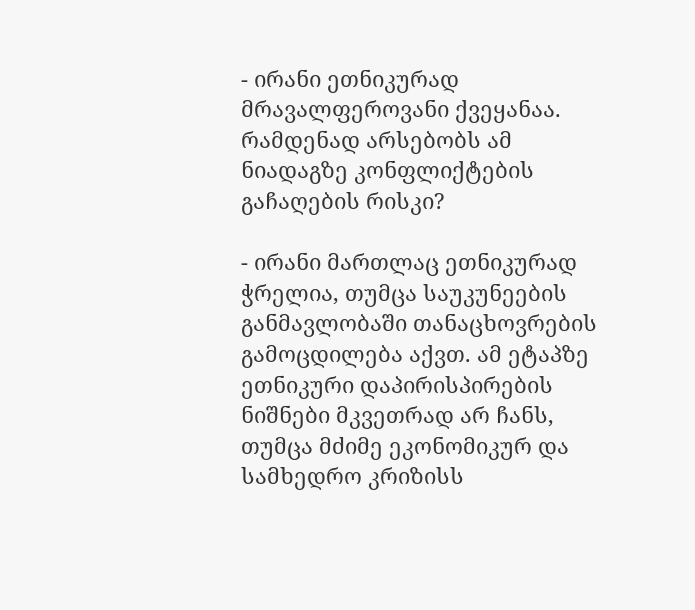- ირანი ეთნიკურად მრავალფეროვანი ქვეყანაა. რამდენად არსებობს ამ ნიადაგზე კონფლიქტების გაჩაღების რისკი?

- ირანი მართლაც ეთნიკურად ჭრელია, თუმცა საუკუნეების განმავლობაში თანაცხოვრების გამოცდილება აქვთ. ამ ეტაპზე ეთნიკური დაპირისპირების ნიშნები მკვეთრად არ ჩანს, თუმცა მძიმე ეკონომიკურ და სამხედრო კრიზისს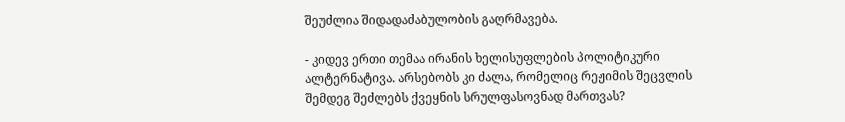შეუძლია შიდადაძაბულობის გაღრმავება.

- კიდევ ერთი თემაა ირანის ხელისუფლების პოლიტიკური ალტერნატივა. არსებობს კი ძალა, რომელიც რეჟიმის შეცვლის შემდეგ შეძლებს ქვეყნის სრულფასოვნად მართვას?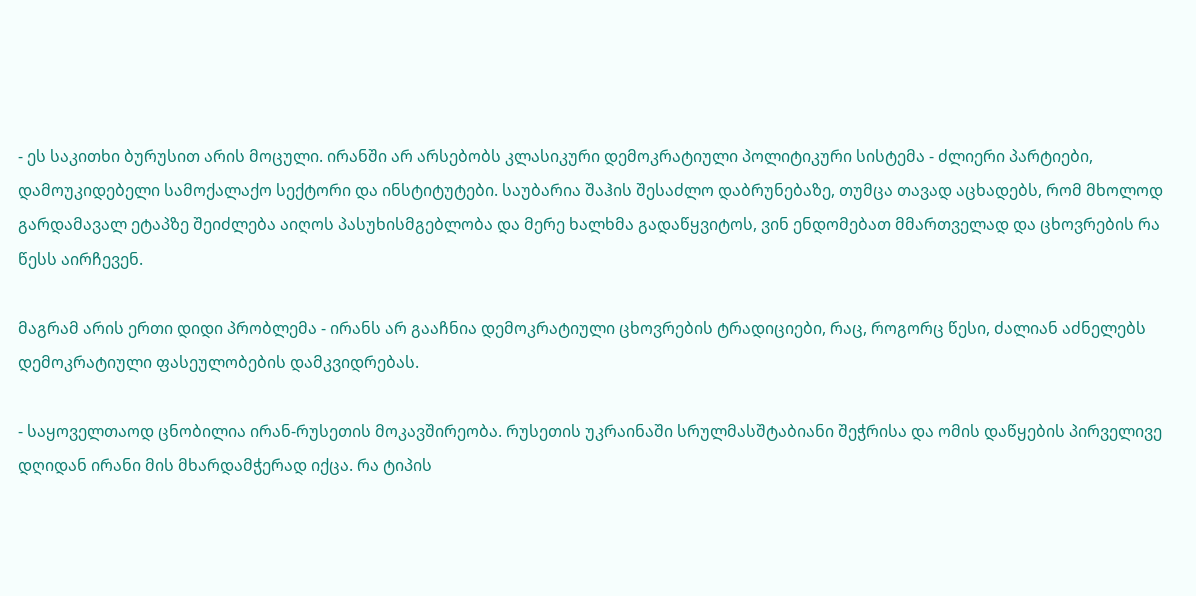- ეს საკითხი ბურუსით არის მოცული. ირანში არ არსებობს კლასიკური დემოკრატიული პოლიტიკური სისტემა - ძლიერი პარტიები, დამოუკიდებელი სამოქალაქო სექტორი და ინსტიტუტები. საუბარია შაჰის შესაძლო დაბრუნებაზე, თუმცა თავად აცხადებს, რომ მხოლოდ გარდამავალ ეტაპზე შეიძლება აიღოს პასუხისმგებლობა და მერე ხალხმა გადაწყვიტოს, ვინ ენდომებათ მმართველად და ცხოვრების რა წესს აირჩევენ.

მაგრამ არის ერთი დიდი პრობლემა - ირანს არ გააჩნია დემოკრატიული ცხოვრების ტრადიციები, რაც, როგორც წესი, ძალიან აძნელებს დემოკრატიული ფასეულობების დამკვიდრებას.

- საყოველთაოდ ცნობილია ირან-რუსეთის მოკავშირეობა. რუსეთის უკრაინაში სრულმასშტაბიანი შეჭრისა და ომის დაწყების პირველივე დღიდან ირანი მის მხარდამჭერად იქცა. რა ტიპის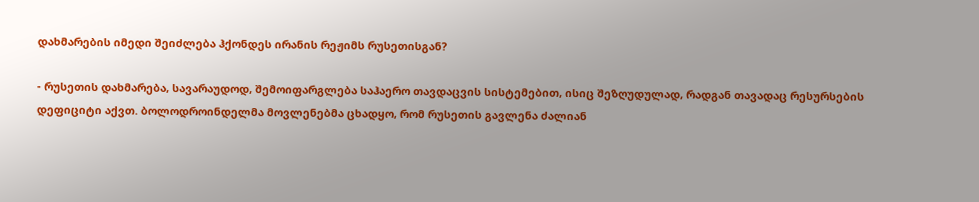დახმარების იმედი შეიძლება ჰქონდეს ირანის რეჟიმს რუსეთისგან?

- რუსეთის დახმარება, სავარაუდოდ, შემოიფარგლება საჰაერო თავდაცვის სისტემებით, ისიც შეზღუდულად, რადგან თავადაც რესურსების დეფიციტი აქვთ. ბოლოდროინდელმა მოვლენებმა ცხადყო, რომ რუსეთის გავლენა ძალიან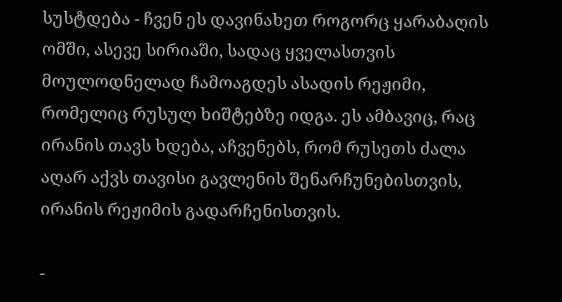სუსტდება - ჩვენ ეს დავინახეთ როგორც ყარაბაღის ომში, ასევე სირიაში, სადაც ყველასთვის მოულოდნელად ჩამოაგდეს ასადის რეჟიმი, რომელიც რუსულ ხიშტებზე იდგა. ეს ამბავიც, რაც ირანის თავს ხდება, აჩვენებს, რომ რუსეთს ძალა აღარ აქვს თავისი გავლენის შენარჩუნებისთვის, ირანის რეჟიმის გადარჩენისთვის.

-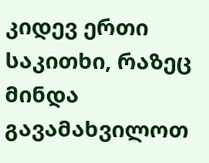კიდევ ერთი საკითხი, რაზეც მინდა გავამახვილოთ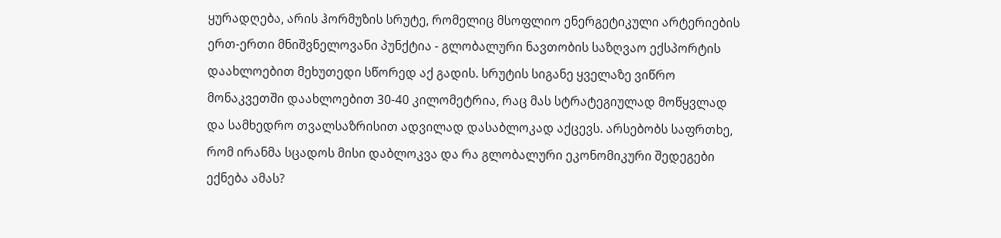ყურადღება, არის ჰორმუზის სრუტე, რომელიც მსოფლიო ენერგეტიკული არტერიების ერთ-ერთი მნიშვნელოვანი პუნქტია - გლობალური ნავთობის საზღვაო ექსპორტის დაახლოებით მეხუთედი სწორედ აქ გადის. სრუტის სიგანე ყველაზე ვიწრო მონაკვეთში დაახლოებით 30-40 კილომეტრია, რაც მას სტრატეგიულად მოწყვლად და სამხედრო თვალსაზრისით ადვილად დასაბლოკად აქცევს. არსებობს საფრთხე, რომ ირანმა სცადოს მისი დაბლოკვა და რა გლობალური ეკონომიკური შედეგები ექნება ამას?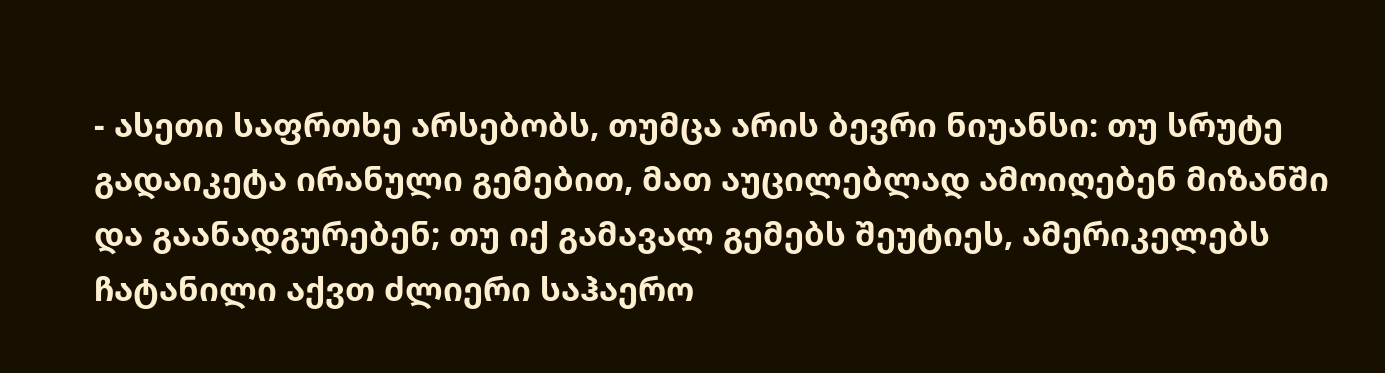- ასეთი საფრთხე არსებობს, თუმცა არის ბევრი ნიუანსი: თუ სრუტე გადაიკეტა ირანული გემებით, მათ აუცილებლად ამოიღებენ მიზანში და გაანადგურებენ; თუ იქ გამავალ გემებს შეუტიეს, ამერიკელებს ჩატანილი აქვთ ძლიერი საჰაერო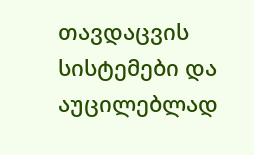თავდაცვის სისტემები და აუცილებლად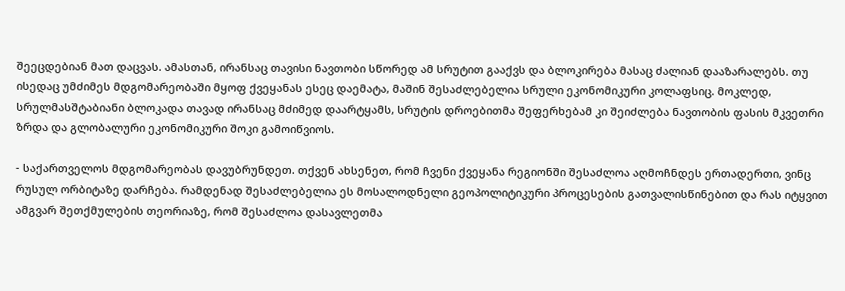შეეცდებიან მათ დაცვას. ამასთან, ირანსაც თავისი ნავთობი სწორედ ამ სრუტით გააქვს და ბლოკირება მასაც ძალიან დააზარალებს. თუ ისედაც უმძიმეს მდგომარეობაში მყოფ ქვეყანას ესეც დაემატა, მაშინ შესაძლებელია სრული ეკონომიკური კოლაფსიც. მოკლედ, სრულმასშტაბიანი ბლოკადა თავად ირანსაც მძიმედ დაარტყამს, სრუტის დროებითმა შეფერხებამ კი შეიძლება ნავთობის ფასის მკვეთრი ზრდა და გლობალური ეკონომიკური შოკი გამოიწვიოს.

- საქართველოს მდგომარეობას დავუბრუნდეთ. თქვენ ახსენეთ, რომ ჩვენი ქვეყანა რეგიონში შესაძლოა აღმოჩნდეს ერთადერთი, ვინც რუსულ ორბიტაზე დარჩება. რამდენად შესაძლებელია ეს მოსალოდნელი გეოპოლიტიკური პროცესების გათვალისწინებით და რას იტყვით ამგვარ შეთქმულების თეორიაზე, რომ შესაძლოა დასავლეთმა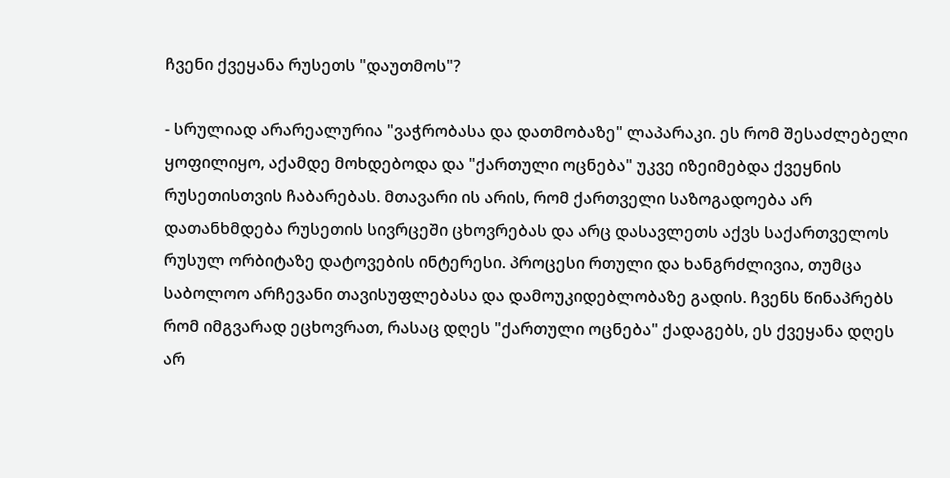ჩვენი ქვეყანა რუსეთს "დაუთმოს"?

- სრულიად არარეალურია "ვაჭრობასა და დათმობაზე" ლაპარაკი. ეს რომ შესაძლებელი ყოფილიყო, აქამდე მოხდებოდა და "ქართული ოცნება" უკვე იზეიმებდა ქვეყნის რუსეთისთვის ჩაბარებას. მთავარი ის არის, რომ ქართველი საზოგადოება არ დათანხმდება რუსეთის სივრცეში ცხოვრებას და არც დასავლეთს აქვს საქართველოს რუსულ ორბიტაზე დატოვების ინტერესი. პროცესი რთული და ხანგრძლივია, თუმცა საბოლოო არჩევანი თავისუფლებასა და დამოუკიდებლობაზე გადის. ჩვენს წინაპრებს რომ იმგვარად ეცხოვრათ, რასაც დღეს "ქართული ოცნება" ქადაგებს, ეს ქვეყანა დღეს არ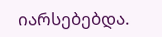იარსებებდა.